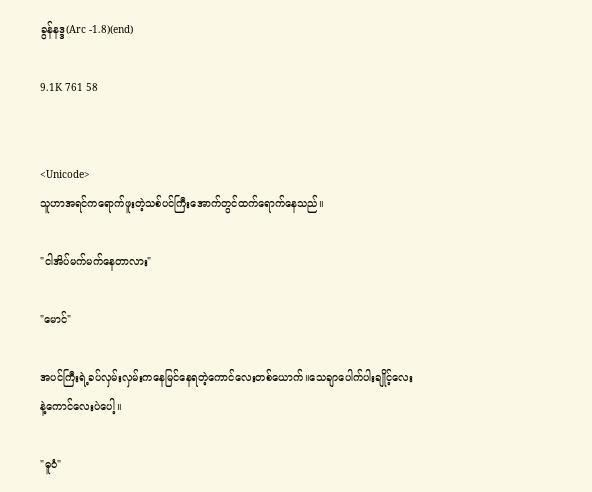ခွန်နဒ္ဒ(Arc -1.8)(end)

9.1K 761 58


<Unicode>
သူဟာအရင်ကရောက်ဖူးတဲ့သစ်ပင်ကြီးအောက်တွင်ထက်ရောက်နေသည်။

"ငါအိပ်မက်မက်နေတာလား"

"မောင်"

အပင်ကြီးရဲ့ခပ်လှမ်းလှမ်းကနေမြင်နေရတဲ့ကောင်လေးတစ်ယောက်။သေချာပေါက်ပါးချိုင့်လေးနဲ့ကောင်လေးပဲပေါ့။

"ဓူဝံ"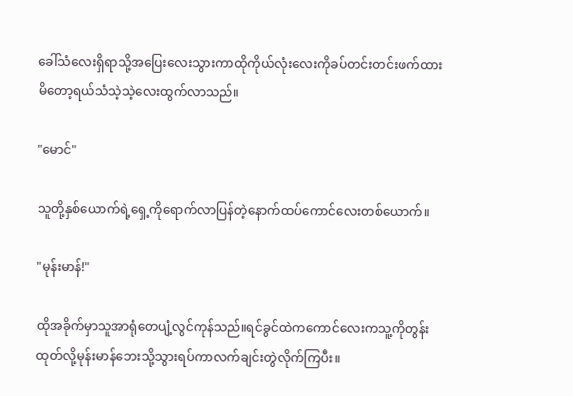ခေါ်သံလေးရှိရာသို့အပြေးလေးသွားကာထိုကိုယ်လုံးလေးကိုခပ်တင်းတင်းဖက်ထားမိတော့ရယ်သံသဲ့သဲ့လေးထွက်လာသည်။

"မောင်"

သူတို့နှစ်ယောက်ရဲ့ရှေ့ကိုရောက်လာပြန်တဲ့နောက်ထပ်ကောင်လေးတစ်ယောက်။

"မုန်းမာန်!"

ထိုအခိုက်မှာသူအာရုံတေပျံ့လွင်ကုန်သည်။ရင်ခွင်ထဲကကောင်လေးကသူ့ကိုတွန်းထုတ်လို့မုန်းမာန်ဘေးသို့သွားရပ်ကာလက်ချင်းတွဲလိုက်ကြပီး။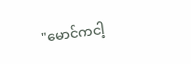"မောင်ကငါ့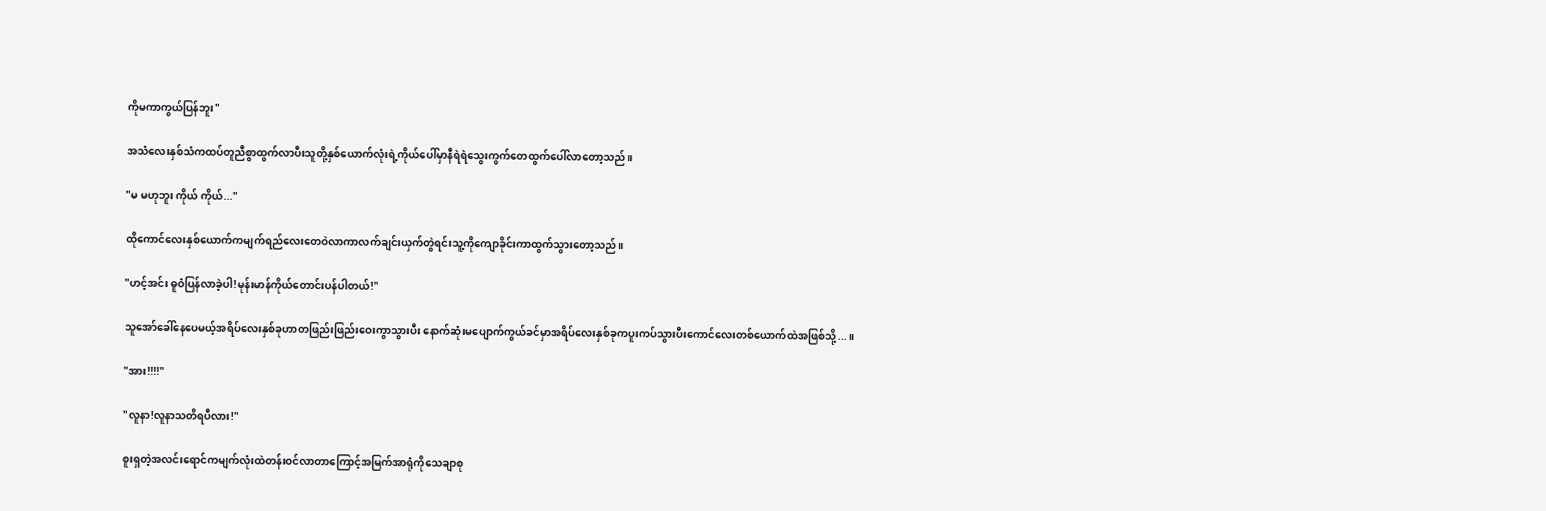ကိုမကာကွယ်ပြန်ဘူး"

အသံလေးနှစ်သံကထပ်တူညီစွာထွက်လာပီးသူတို့နှစ်ယောက်လုံးရဲ့ကိုယ်ပေါ်မှာနီရဲရဲသွေးကွက်တေထွက်ပေါ်လာတော့သည်။

"မ မဟုဘူး ကိုယ် ကိုယ်..."

ထိုကောင်လေးနှစ်ယောက်ကမျက်ရည်လေးတေဝဲလာကာလက်ချင်းယှက်တွဲရင်းသူ့ကိုကျောခိုင်းကာထွက်သွားတော့သည်။

"ဟင့်အင်း ဓူဝံပြန်လာခဲ့ပါ!မုန်းမာန်ကိုယ်တောင်းပန်ပါတယ်!"

သူအော်ခေါ်နေပေမယ့်အရိပ်လေးနှစ်ခုဟာတဖြည်းဖြည်းဝေးကွာသွားပီး နောက်ဆုံးမပျောက်ကွယ်ခင်မှာအရိပ်လေးနှစ်ခုကပူးကပ်သွားပီးကောင်လေးတစ်ယောက်ထဲအဖြစ်သို့...။

"အား!!!!"

"လူနာ!လူနာသတိရပီလား!"

စူးရှတဲ့အလင်းရောင်ကမျက်လုံးထဲတန်းဝင်လာတာကြောင့်အမြက်အာရုံကိုသေချာစု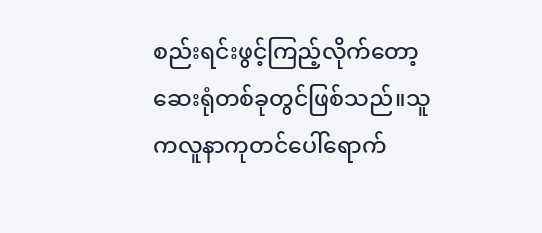စည်းရင်းဖွင့်ကြည့်လိုက်တော့ဆေးရုံတစ်ခုတွင်ဖြစ်သည်။သူကလူနာကုတင်ပေါ်ရောက်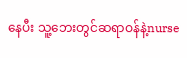နေပီး သူ့ဘေးတွင်ဆရာဝန်နဲ့nurse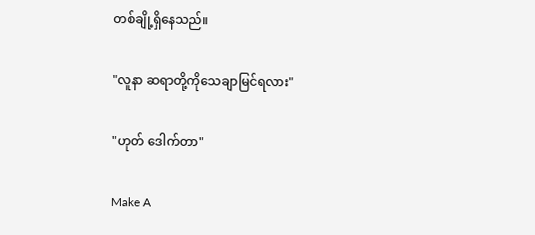တစ်ချို့ရှိနေသည်။

"လူနာ ဆရာတို့ကိုသေချာမြင်ရလား"

"ဟုတ် ဒေါက်တာ"

Make A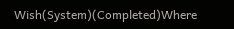Wish(System)(Completed)Where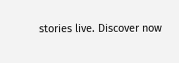stories live. Discover now